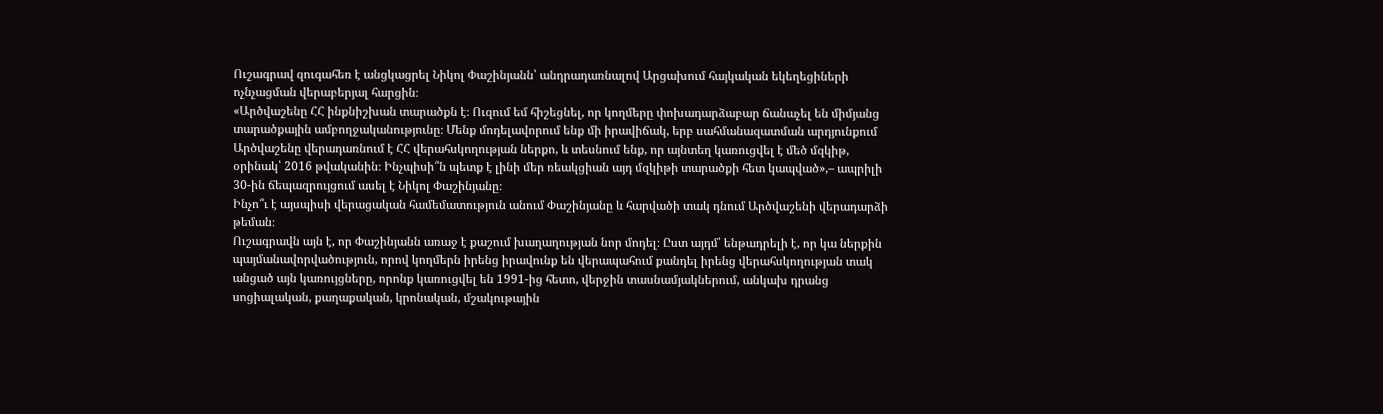Ուշագրավ զուգահեռ է անցկացրել Նիկոլ Փաշինյանն՝ անդրադառնալով Արցախում հայկական եկեղեցիների ոչնչացման վերաբերյալ հարցին։
«Արծվաշենը ՀՀ ինքնիշխան տարածքն է։ Ուզում եմ հիշեցնել, որ կողմերը փոխադարձաբար ճանաչել են միմյանց տարածքային ամբողջականությունը։ Մենք մոդելավորում ենք մի իրավիճակ, երբ սահմանազատման արդյունքում Արծվաշենը վերադառնում է ՀՀ վերահսկողության ներքո, և տեսնում ենք, որ այնտեղ կառուցվել է մեծ մզկիթ, օրինակ՝ 2016 թվականին։ Ինչպիսի՞ն պետք է լինի մեր ռեակցիան այդ մզկիթի տարածքի հետ կապված»,– ապրիլի 30-ին ճեպազրույցում ասել է Նիկոլ Փաշինյանը։
Ինչո՞ւ է այսպիսի վերացական համեմատություն անում Փաշինյանը և հարվածի տակ դնում Արծվաշենի վերադարձի թեման։
Ուշագրավն այն է, որ Փաշինյանն առաջ է քաշում խաղաղության նոր մոդել։ Ըստ այդմ՝ ենթադրելի է, որ կա ներքին պայմանավորվածություն, որով կողմերն իրենց իրավունք են վերապահում քանդել իրենց վերահսկողության տակ անցած այն կառույցները, որոնք կառուցվել են 1991-ից հետո, վերջին տասնամյակներում, անկախ դրանց սոցիալական, քաղաքական, կրոնական, մշակութային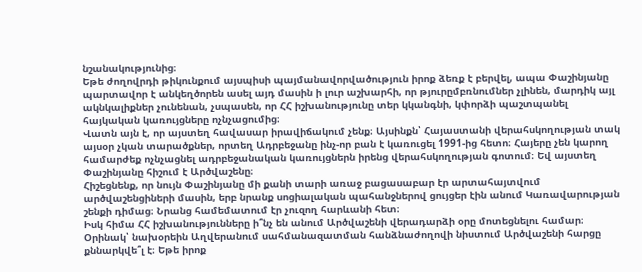նշանակությունից։
Եթե ժողովրդի թիկունքում այսպիսի պայմանավորվածություն իրոք ձեռք է բերվել, ապա Փաշինյանը պարտավոր է անկեղծորեն ասել այդ մասին ի լուր աշխարհի, որ թյուրըմբռնումներ չլինեն, մարդիկ այլ ակնկալիքներ չունենան, չսպասեն, որ ՀՀ իշխանությունը տեր կկանգնի, կփորձի պաշտպանել հայկական կառույցները ոչնչացումից։
Վատն այն է, որ այստեղ հավասար իրավիճակում չենք։ Այսինքն՝ Հայաստանի վերահսկողության տակ այսօր չկան տարածքներ, որտեղ Ադրբեջանը ինչ-որ բան է կառուցել 1991-ից հետո։ Հայերը չեն կարող համարժեք ոչնչացնել ադրբեջանական կառույցներն իրենց վերահսկողության գոտում։ Եվ այստեղ Փաշինյանը հիշում է Արծվաշենը։
Հիշեցնենք, որ նույն Փաշինյանը մի քանի տարի առաջ բացասաբար էր արտահայտվում արծվաշենցիների մասին, երբ նրանք սոցիալական պահանջներով ցույցեր էին անում Կառավարության շենքի դիմաց։ Նրանց համեմատում էր չուզող հարևանի հետ։
Իսկ հիմա ՀՀ իշխանությունները ի՞նչ են անում Արծվաշենի վերադարձի օրը մոտեցնելու համար։ Օրինակ՝ նախօրեին Աղվերանում սահմանազատման հանձնաժողովի նիստում Արծվաշենի հարցը քննարկվե՞լ է։ Եթե իրոք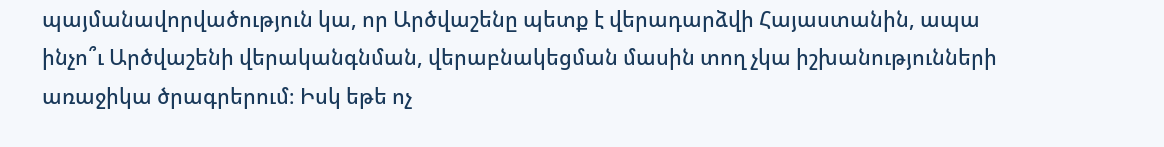պայմանավորվածություն կա, որ Արծվաշենը պետք է վերադարձվի Հայաստանին, ապա ինչո՞ւ Արծվաշենի վերականգնման, վերաբնակեցման մասին տող չկա իշխանությունների առաջիկա ծրագրերում։ Իսկ եթե ոչ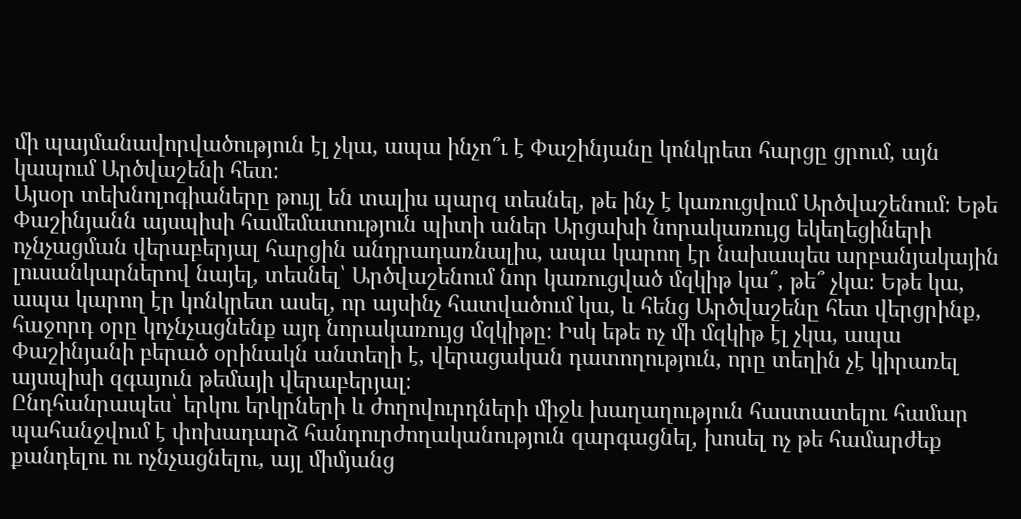մի պայմանավորվածություն էլ չկա, ապա ինչո՞ւ է Փաշինյանը կոնկրետ հարցը ցրում, այն կապում Արծվաշենի հետ։
Այսօր տեխնոլոգիաները թույլ են տալիս պարզ տեսնել, թե ինչ է կառուցվում Արծվաշենում։ Եթե Փաշինյանն այսպիսի համեմատություն պիտի աներ Արցախի նորակառույց եկեղեցիների ոչնչացման վերաբերյալ հարցին անդրադառնալիս, ապա կարող էր նախապես արբանյակային լուսանկարներով նայել, տեսնել՝ Արծվաշենում նոր կառուցված մզկիթ կա՞, թե՞ չկա։ Եթե կա, ապա կարող էր կոնկրետ ասել, որ այսինչ հատվածում կա, և հենց Արծվաշենը հետ վերցրինք, հաջորդ օրը կոչնչացնենք այդ նորակառույց մզկիթը։ Իսկ եթե ոչ մի մզկիթ էլ չկա, ապա Փաշինյանի բերած օրինակն անտեղի է, վերացական դատողություն, որը տեղին չէ կիրառել այսպիսի զգայուն թեմայի վերաբերյալ։
Ընդհանրապես՝ երկու երկրների և ժողովուրդների միջև խաղաղություն հաստատելու համար պահանջվում է փոխադարձ հանդուրժողականություն զարգացնել, խոսել ոչ թե համարժեք քանդելու ու ոչնչացնելու, այլ միմյանց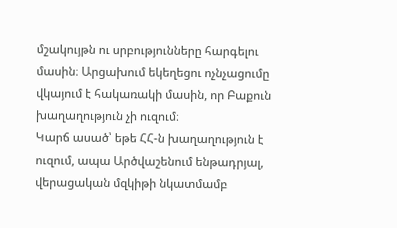մշակույթն ու սրբությունները հարգելու մասին։ Արցախում եկեղեցու ոչնչացումը վկայում է հակառակի մասին, որ Բաքուն խաղաղություն չի ուզում։
Կարճ ասած՝ եթե ՀՀ-ն խաղաղություն է ուզում, ապա Արծվաշենում ենթադրյալ, վերացական մզկիթի նկատմամբ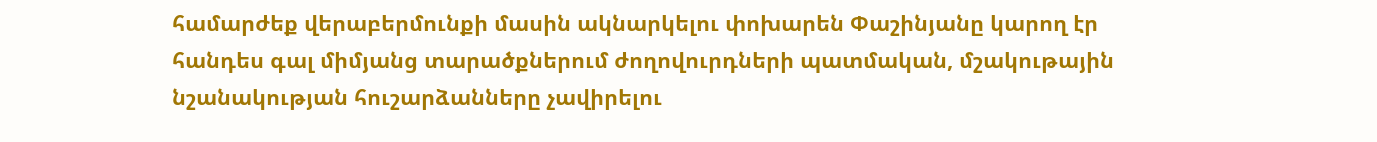համարժեք վերաբերմունքի մասին ակնարկելու փոխարեն Փաշինյանը կարող էր հանդես գալ միմյանց տարածքներում ժողովուրդների պատմական, մշակութային նշանակության հուշարձանները չավիրելու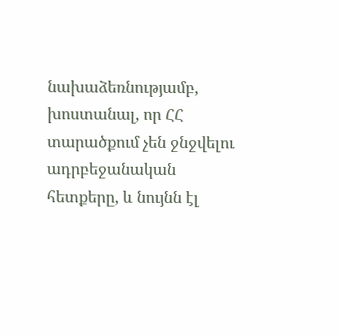նախաձեռնությամբ, խոստանալ, որ ՀՀ տարածքում չեն ջնջվելու ադրբեջանական հետքերը, և նույնն էլ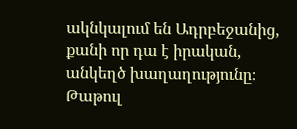ակնկալում են Ադրբեջանից, քանի որ դա է իրական, անկեղծ խաղաղությունը։
Թաթուլ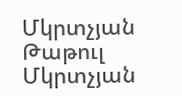Մկրտչյան
Թաթուլ Մկրտչյան